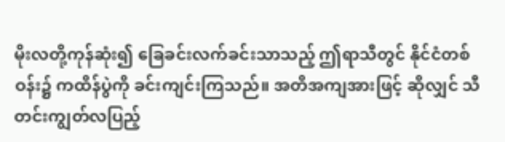မိုးလတို့ကုန်ဆုံး၍ ခြေခင်းလက်ခင်းသာသည့် ဤရာသီတွင် နိုင်ငံတစ်ဝန်း၌ ကထိန်ပွဲကို ခင်းကျင်းကြသည်။ အတိအကျအားဖြင့် ဆိုလျှင် သီတင်းကျွတ်လပြည့်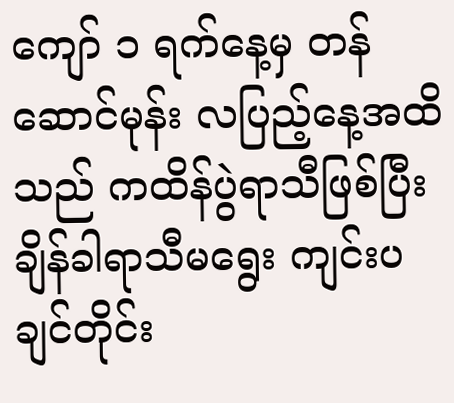ကျော် ၁ ရက်နေ့မှ တန်ဆောင်မုန်း လပြည့်နေ့အထိသည် ကထိန်ပွဲရာသီဖြစ်ပြီး ချိန်ခါရာသီမရွေး ကျင်းပချင်တိုင်း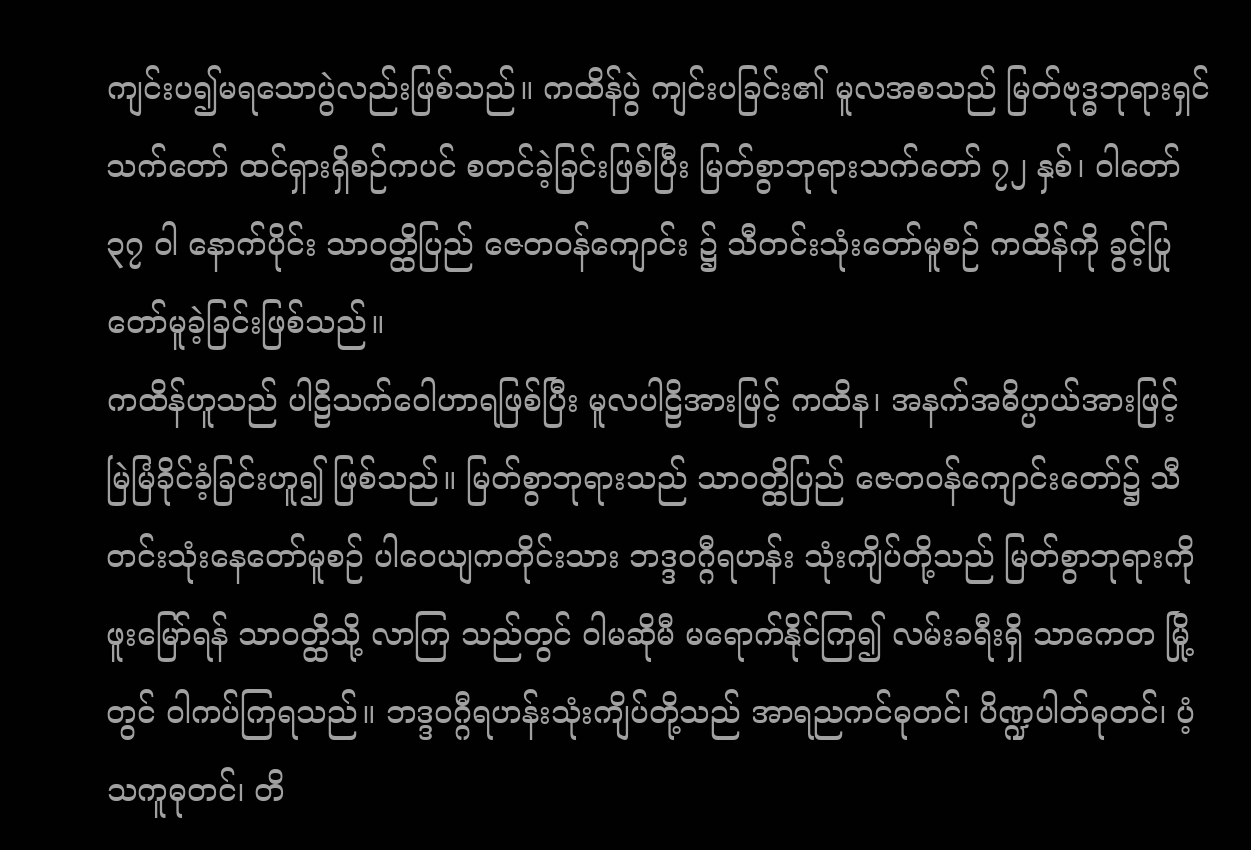ကျင်းပ၍မရသောပွဲလည်းဖြစ်သည်။ ကထိန်ပွဲ ကျင်းပခြင်း၏ မူလအစသည် မြတ်ဗုဒ္ဓဘုရားရှင် သက်တော် ထင်ရှားရှိစဉ်ကပင် စတင်ခဲ့ခြင်းဖြစ်ပြီး မြတ်စွာဘုရားသက်တော် ၇၂ နှစ်၊ ဝါတော် ၃၇ ဝါ နောက်ပိုင်း သာဝတ္ထိပြည် ဇေတဝန်ကျောင်း ၌ သီတင်းသုံးတော်မူစဉ် ကထိန်ကို ခွင့်ပြုတော်မူခဲ့ခြင်းဖြစ်သည်။
ကထိန်ဟူသည် ပါဠိသက်ဝေါဟာရဖြစ်ပြီး မူလပါဠိအားဖြင့် ကထိန၊ အနက်အဓိပ္ပာယ်အားဖြင့် မြဲမြံခိုင်ခံ့ခြင်းဟူ၍ ဖြစ်သည်။ မြတ်စွာဘုရားသည် သာဝတ္ထိပြည် ဇေတဝန်ကျောင်းတော်၌ သီတင်းသုံးနေတော်မူစဉ် ပါဝေယျကတိုင်းသား ဘဒ္ဒဝဂ္ဂီရဟန်း သုံးကျိပ်တို့သည် မြတ်စွာဘုရားကို ဖူးမြော်ရန် သာဝတ္ထိသို့ လာကြ သည်တွင် ဝါမဆိုမီ မရောက်နိုင်ကြ၍ လမ်းခရီးရှိ သာကေတ မြို့တွင် ဝါကပ်ကြရသည်။ ဘဒ္ဒဝဂ္ဂီရဟန်းသုံးကျိပ်တို့သည် အာရညကင်ဓုတင်၊ ပိဏ္ဍပါတ်ဓုတင်၊ ပံ့သကူဓုတင်၊ တိ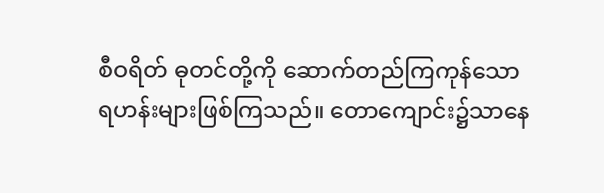စီဝရိတ် ဓုတင်တို့ကို ဆောက်တည်ကြကုန်သော ရဟန်းများဖြစ်ကြသည်။ တောကျောင်း၌သာနေ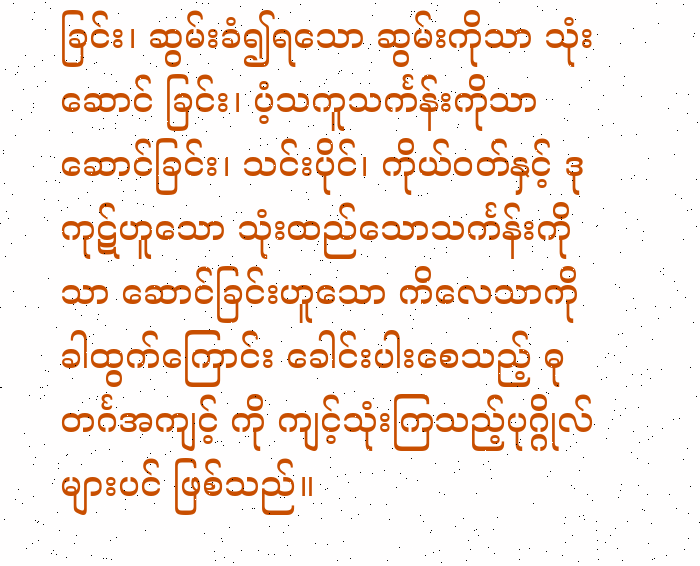ခြင်း၊ ဆွမ်းခံ၍ရသော ဆွမ်းကိုသာ သုံးဆောင် ခြင်း၊ ပံ့သကူသင်္ကန်းကိုသာဆောင်ခြင်း၊ သင်းပိုင်၊ ကိုယ်ဝတ်နှင့် ဒုကုဋ်ဟူသော သုံးထည်သောသင်္ကန်းကိုသာ ဆောင်ခြင်းဟူသော ကိလေသာကို ခါထွက်ကြောင်း ခေါင်းပါးစေသည့် ဓုတင်္ဂအကျင့် ကို ကျင့်သုံးကြသည့်ပုဂ္ဂိုလ်များပင် ဖြစ်သည်။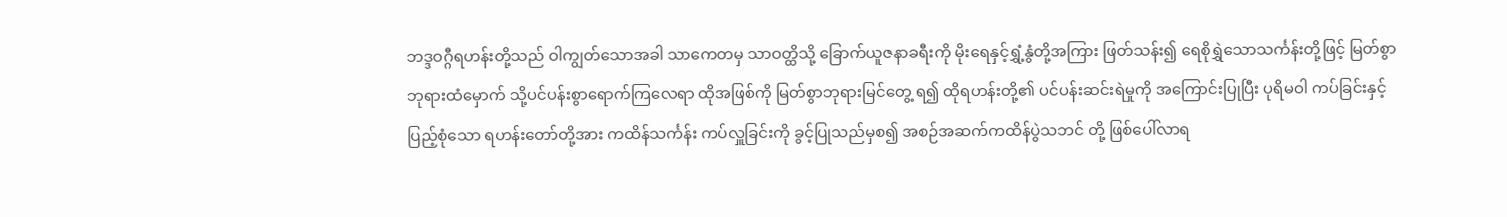ဘဒ္ဒဝဂ္ဂီရဟန်းတို့သည် ဝါကျွတ်သောအခါ သာကေတမှ သာဝတ္ထိသို့ ခြောက်ယူဇနာခရီးကို မိုးရေနှင့်ရွှံ့နွံတို့အကြား ဖြတ်သန်း၍ ရေစိုရွှဲသောသင်္ကန်းတို့ဖြင့် မြတ်စွာဘုရားထံမှောက် သို့ပင်ပန်းစွာရောက်ကြလေရာ ထိုအဖြစ်ကို မြတ်စွာဘုရားမြင်တွေ့ ရ၍ ထိုရဟန်းတို့၏ ပင်ပန်းဆင်းရဲမှုကို အကြောင်းပြုပြီး ပုရိမဝါ ကပ်ခြင်းနှင့်ပြည့်စုံသော ရဟန်းတော်တို့အား ကထိန်သင်္ကန်း ကပ်လှူခြင်းကို ခွင့်ပြုသည်မှစ၍ အစဉ်အဆက်ကထိန်ပွဲသဘင် တို့ ဖြစ်ပေါ်လာရ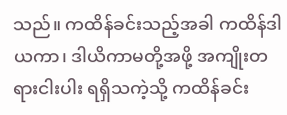သည်။ ကထိန်ခင်းသည့်အခါ ကထိန်ဒါယကာ၊ ဒါယိကာမတို့အဖို့ အကျိုးတရားငါးပါး ရရှိသကဲ့သို့ ကထိန်ခင်း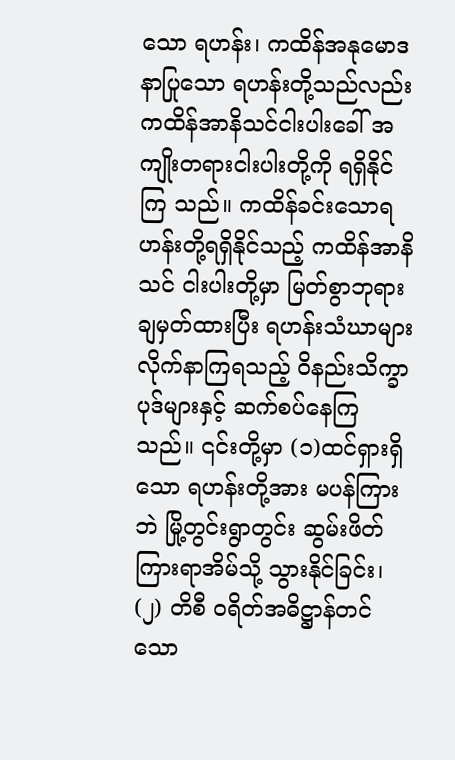သော ရဟန်း၊ ကထိန်အနုမောဒနာပြုသော ရဟန်းတို့သည်လည်း ကထိန်အာနိသင်ငါးပါးခေါ် အကျိုးတရားငါးပါးတို့ကို ရရှိနိုင်ကြ သည်။ ကထိန်ခင်းသောရဟန်းတို့ရရှိနိုင်သည့် ကထိန်အာနိသင် ငါးပါးတို့မှာ မြတ်စွာဘုရားချမှတ်ထားပြီး ရဟန်းသံဃာများ လိုက်နာကြရသည့် ဝိနည်းသိက္ခာပုဒ်များနှင့် ဆက်စပ်နေကြသည်။ ၎င်းတို့မှာ (၁)ထင်ရှားရှိသော ရဟန်းတို့အား မပန်ကြားဘဲ မြို့တွင်းရွာတွင်း ဆွမ်းဖိတ်ကြားရာအိမ်သို့ သွားနိုင်ခြင်း၊ (၂) တိစီ ဝရိတ်အဓိဋ္ဌာန်တင်သော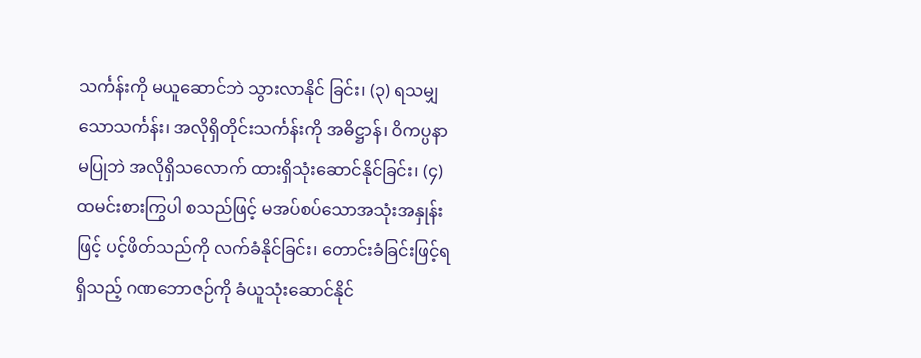သင်္ကန်းကို မယူဆောင်ဘဲ သွားလာနိုင် ခြင်း၊ (၃) ရသမျှသောသင်္ကန်း၊ အလိုရှိတိုင်းသင်္ကန်းကို အဓိဋ္ဌာန်၊ ဝိကပ္ပနာမပြုဘဲ အလိုရှိသလောက် ထားရှိသုံးဆောင်နိုင်ခြင်း၊ (၄)ထမင်းစားကြွပါ စသည်ဖြင့် မအပ်စပ်သောအသုံးအနှုန်းဖြင့် ပင့်ဖိတ်သည်ကို လက်ခံနိုင်ခြင်း၊ တောင်းခံခြင်းဖြင့်ရရှိသည့် ဂဏဘောဇဉ်ကို ခံယူသုံးဆောင်နိုင်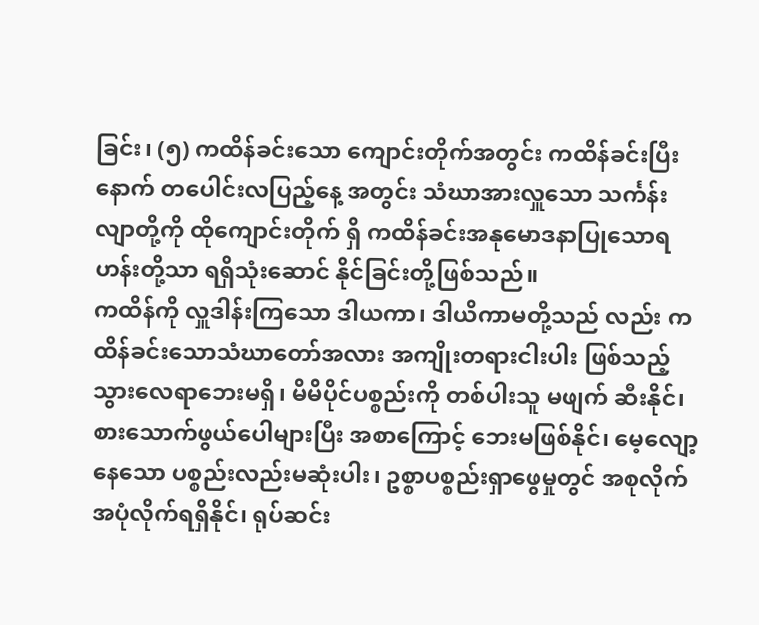ခြင်း၊ (၅) ကထိန်ခင်းသော ကျောင်းတိုက်အတွင်း ကထိန်ခင်းပြီးနောက် တပေါင်းလပြည့်နေ့ အတွင်း သံဃာအားလှူသော သင်္ကန်းလျာတို့ကို ထိုကျောင်းတိုက် ရှိ ကထိန်ခင်းအနုမောဒနာပြုသောရဟန်းတို့သာ ရရှိသုံးဆောင် နိုင်ခြင်းတို့ဖြစ်သည်။
ကထိန်ကို လှူဒါန်းကြသော ဒါယကာ၊ ဒါယိကာမတို့သည် လည်း ကထိန်ခင်းသောသံဃာတော်အလား အကျိုးတရားငါးပါး ဖြစ်သည့် သွားလေရာဘေးမရှိ၊ မိမိပိုင်ပစ္စည်းကို တစ်ပါးသူ မဖျက် ဆီးနိုင်၊ စားသောက်ဖွယ်ပေါများပြီး အစာကြောင့် ဘေးမဖြစ်နိုင်၊ မေ့လျော့နေသော ပစ္စည်းလည်းမဆုံးပါး၊ ဥစ္စာပစ္စည်းရှာဖွေမှုတွင် အစုလိုက်အပုံလိုက်ရရှိနိုင်၊ ရုပ်ဆင်း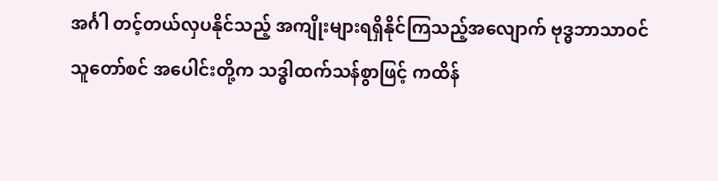အင်္ဂါ တင့်တယ်လှပနိုင်သည့် အကျိုးများရရှိနိုင်ကြသည့်အလျောက် ဗုဒ္ဓဘာသာဝင်သူတော်စင် အပေါင်းတို့က သဒ္ဓါထက်သန်စွာဖြင့် ကထိန်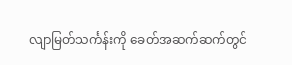လျာမြတ်သင်္ကန်းကို ခေတ်အဆက်ဆက်တွင်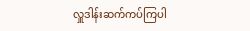လှူဒါန်းဆက်ကပ်ကြပါ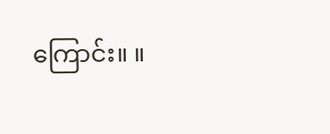ကြောင်း။ ။